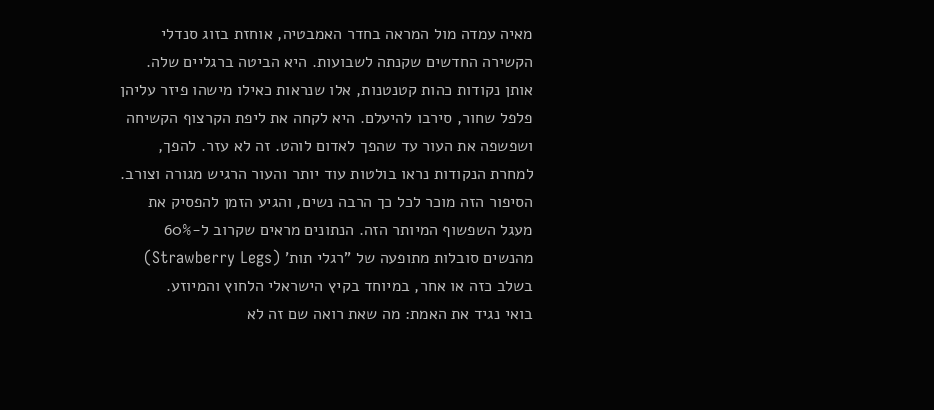מאיה עמדה מול המראה בחדר האמבטיה, אוחזת בזוג סנדלי הקשירה החדשים שקנתה לשבועות. היא הביטה ברגליים שלה. אותן נקודות כהות קטנטנות, אלו שנראות כאילו מישהו פיזר עליהן פלפל שחור, סירבו להיעלם. היא לקחה את ליפת הקרצוף הקשיחה ושפשפה את העור עד שהפך לאדום לוהט. זה לא עזר. להפך, למחרת הנקודות נראו בולטות עוד יותר והעור הרגיש מגורה וצורב. הסיפור הזה מוכר לכל כך הרבה נשים, והגיע הזמן להפסיק את מעגל השפשוף המיותר הזה. הנתונים מראים שקרוב ל-60% מהנשים סובלות מתופעה של "רגלי תות' (Strawberry Legs) בשלב כזה או אחר, במיוחד בקיץ הישראלי הלחוץ והמיוזע.
בואי נגיד את האמת: מה שאת רואה שם זה לא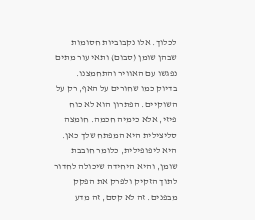לכלוך. אלו נקבוביות חסומות שבהן שומן (סבום) ותאי עור מתים נפגשו עם האוויר והתחמצנו. בדיוק כמו שחורים על האף, רק על השוקיים. הפתרון הוא לא כוח פיזי, אלא כימיה חכמה. חומצה סליצילית היא המפתח שלך כאן. היא ליפופילית, כלומר חובבת שומן, והיא היחידה שיכולה לחדור לתוך הזקיק ולפרק את הפקק מבפנים. זה לא קסם, זה מדע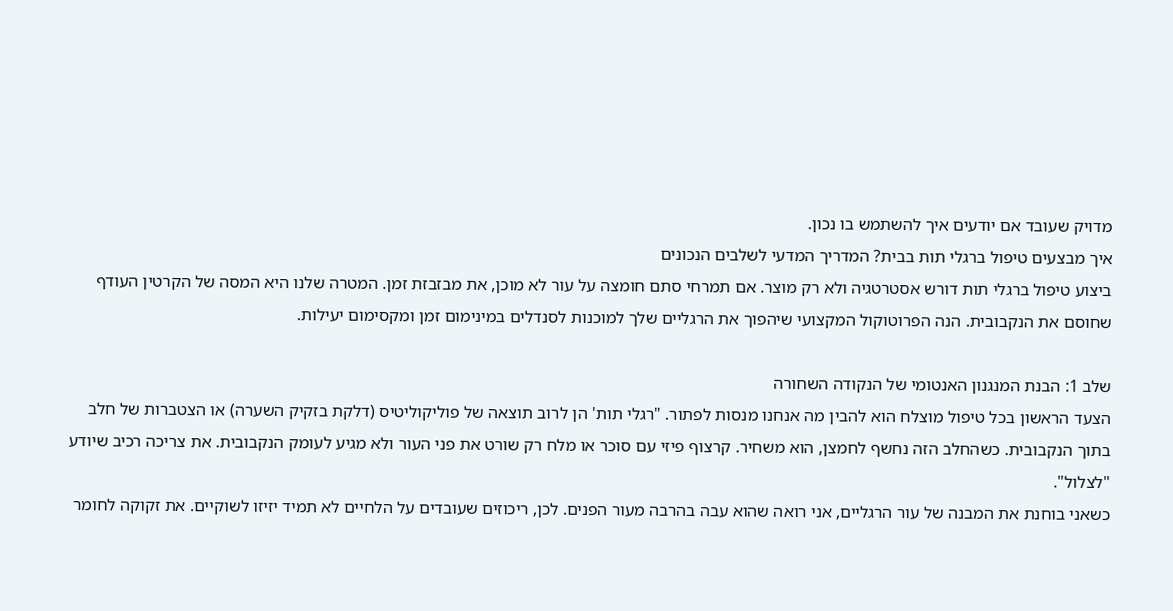מדויק שעובד אם יודעים איך להשתמש בו נכון.
איך מבצעים טיפול ברגלי תות בבית? המדריך המדעי לשלבים הנכונים
ביצוע טיפול ברגלי תות דורש אסטרטגיה ולא רק מוצר. אם תמרחי סתם חומצה על עור לא מוכן, את מבזבזת זמן. המטרה שלנו היא המסה של הקרטין העודף שחוסם את הנקבובית. הנה הפרוטוקול המקצועי שיהפוך את הרגליים שלך למוכנות לסנדלים במינימום זמן ומקסימום יעילות.

שלב 1: הבנת המנגנון האנטומי של הנקודה השחורה
הצעד הראשון בכל טיפול מוצלח הוא להבין מה אנחנו מנסות לפתור. "רגלי תות' הן לרוב תוצאה של פוליקוליטיס (דלקת בזקיק השערה) או הצטברות של חלב בתוך הנקבובית. כשהחלב הזה נחשף לחמצן, הוא משחיר. קרצוף פיזי עם סוכר או מלח רק שורט את פני העור ולא מגיע לעומק הנקבובית. את צריכה רכיב שיודע "לצלול".
כשאני בוחנת את המבנה של עור הרגליים, אני רואה שהוא עבה בהרבה מעור הפנים. לכן, ריכוזים שעובדים על הלחיים לא תמיד יזיזו לשוקיים. את זקוקה לחומר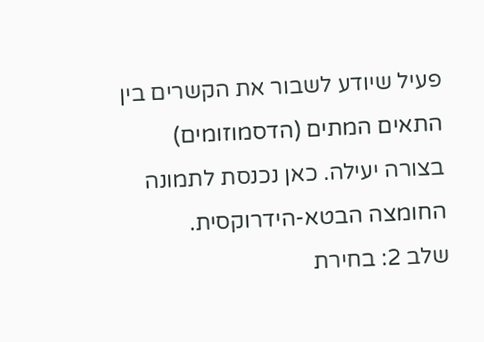פעיל שיודע לשבור את הקשרים בין התאים המתים (הדסמוזומים) בצורה יעילה. כאן נכנסת לתמונה החומצה הבטא-הידרוקסית.
שלב 2: בחירת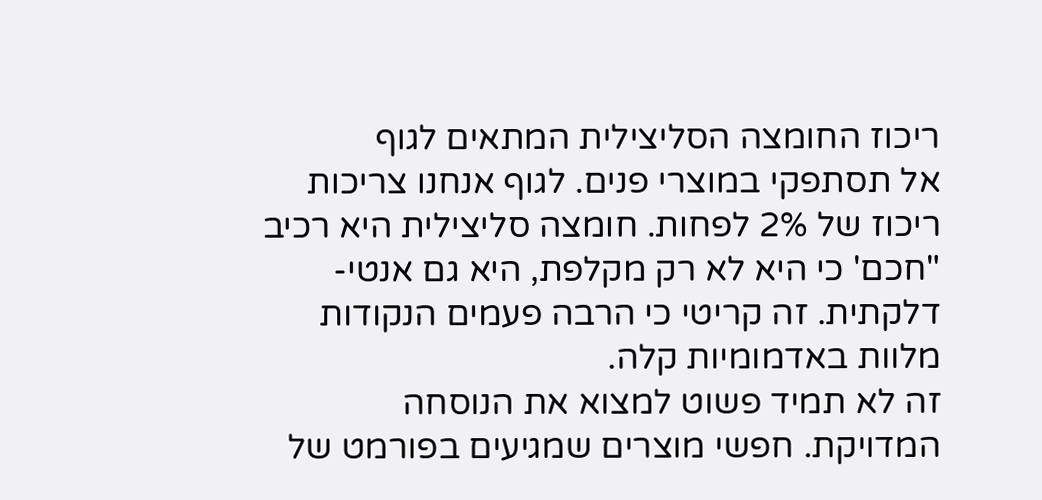ריכוז החומצה הסליצילית המתאים לגוף
אל תסתפקי במוצרי פנים. לגוף אנחנו צריכות ריכוז של 2% לפחות. חומצה סליצילית היא רכיב "חכם' כי היא לא רק מקלפת, היא גם אנטי-דלקתית. זה קריטי כי הרבה פעמים הנקודות מלוות באדמומיות קלה.
זה לא תמיד פשוט למצוא את הנוסחה המדויקת. חפשי מוצרים שמגיעים בפורמט של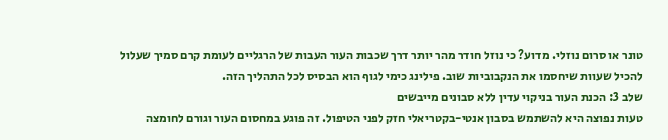טונר או סרום נוזלי. מדוע? כי נוזל חודר מהר יותר דרך שכבות העור העבות של הרגליים לעומת קרם סמיך שעלול להכיל שעוות שיחסמו את הנקבוביות שוב. פילינג כימי לגוף הוא הבסיס לכל התהליך הזה.
שלב 3: הכנת העור בניקוי עדין ללא סבונים מייבשים
טעות נפוצה היא להשתמש בסבון אנטי-בקטריאלי חזק לפני הטיפול. זה פוגע במחסום העור וגורם לחומצה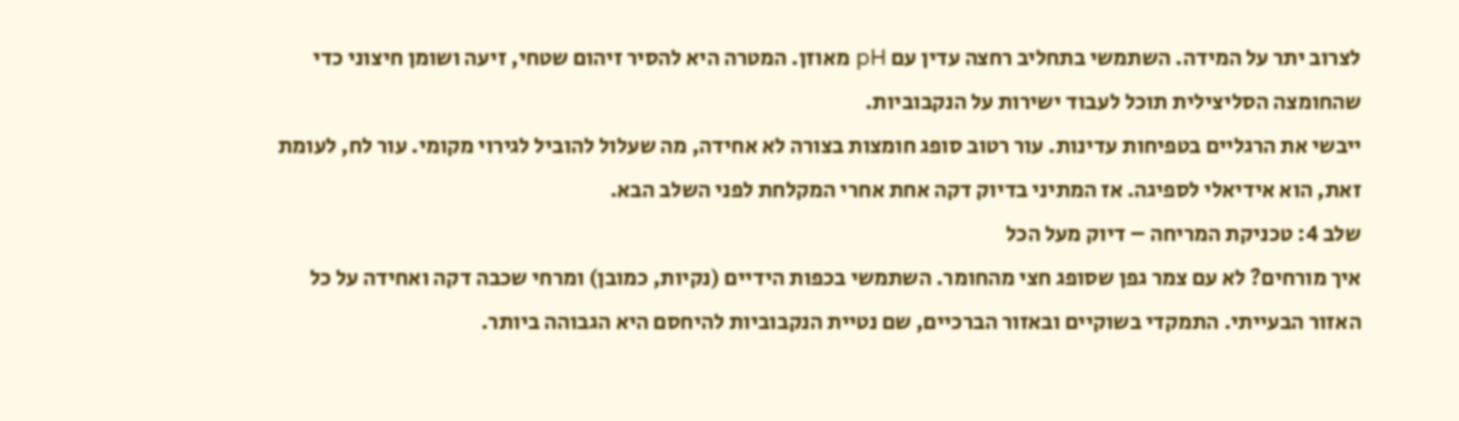לצרוב יתר על המידה. השתמשי בתחליב רחצה עדין עם pH מאוזן. המטרה היא להסיר זיהום שטחי, זיעה ושומן חיצוני כדי שהחומצה הסליצילית תוכל לעבוד ישירות על הנקבוביות.
ייבשי את הרגליים בטפיחות עדינות. עור רטוב סופג חומצות בצורה לא אחידה, מה שעלול להוביל לגירוי מקומי. עור לח, לעומת זאת, הוא אידיאלי לספיגה. אז המתיני בדיוק דקה אחת אחרי המקלחת לפני השלב הבא.
שלב 4: טכניקת המריחה – דיוק מעל הכל
איך מורחים? לא עם צמר גפן שסופג חצי מהחומר. השתמשי בכפות הידיים (נקיות, כמובן) ומרחי שכבה דקה ואחידה על כל האזור הבעייתי. התמקדי בשוקיים ובאזור הברכיים, שם נטיית הנקבוביות להיחסם היא הגבוהה ביותר.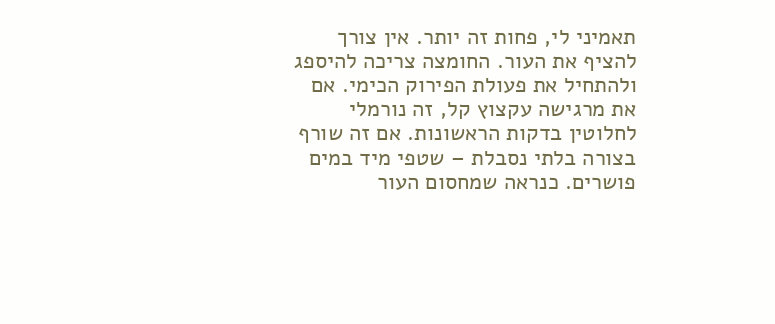תאמיני לי, פחות זה יותר. אין צורך להציף את העור. החומצה צריכה להיספג ולהתחיל את פעולת הפירוק הכימי. אם את מרגישה עקצוץ קל, זה נורמלי לחלוטין בדקות הראשונות. אם זה שורף בצורה בלתי נסבלת – שטפי מיד במים פושרים. כנראה שמחסום העור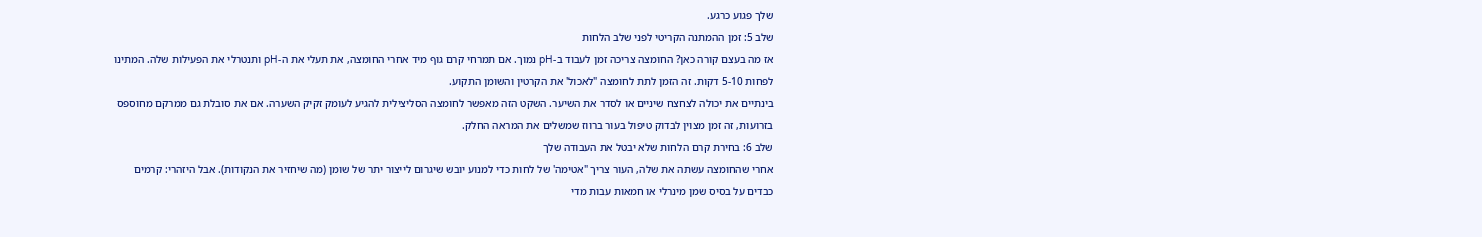שלך פגוע כרגע.
שלב 5: זמן ההמתנה הקריטי לפני שלב הלחות
אז מה בעצם קורה כאן? החומצה צריכה זמן לעבוד ב-pH נמוך. אם תמרחי קרם גוף מיד אחרי החומצה, את תעלי את ה-pH ותנטרלי את הפעילות שלה. המתינו לפחות 5-10 דקות. זה הזמן לתת לחומצה "לאכול' את הקרטין והשומן התקוע.
בינתיים את יכולה לצחצח שיניים או לסדר את השיער. השקט הזה מאפשר לחומצה הסליצילית להגיע לעומק זקיק השערה. אם את סובלת גם ממרקם מחוספס בזרועות, זה זמן מצוין לבדוק טיפול בעור ברווז שמשלים את המראה החלק.
שלב 6: בחירת קרם הלחות שלא יבטל את העבודה שלך
אחרי שהחומצה עשתה את שלה, העור צריך "אטימה' של לחות כדי למנוע יובש שיגרום לייצור יתר של שומן (מה שיחזיר את הנקודות). אבל היזהרי: קרמים כבדים על בסיס שמן מינרלי או חמאות עבות מדי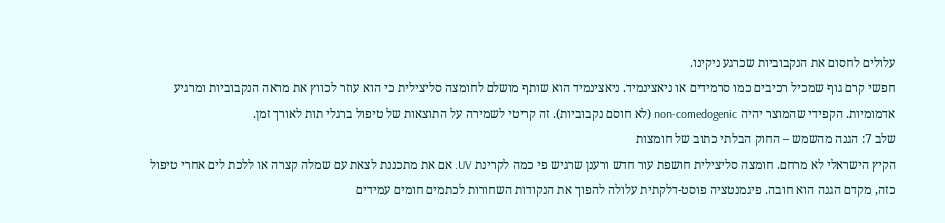עלולים לחסום את הנקבוביות שכרגע ניקינו.
חפשי קרם גוף שמכיל רכיבים כמו סרמידים או ניאצינמיד. ניאצינמיד הוא שותף מושלם לחומצה סליצילית כי הוא עוזר לכווץ את מראה הנקבוביות ומרגיע אדמומיות. הקפידי שהמוצר יהיה non-comedogenic (לא חוסם נקבוביות). זה קריטי לשמירה על התוצאות של טיפול ברגלי תות לאורך זמן.
שלב 7: הגנה מהשמש – החוק הבלתי כתוב של חומצות
הקיץ הישראלי לא מרחם. חומצה סליצילית חושפת עור חדש ורענן שרגיש פי כמה לקרינת UV. אם את מתכננת לצאת עם שמלה קצרה או ללכת לים אחרי טיפול כזה, מקדם הגנה הוא חובה. פיגמנטציה פוסט-דלקתית עלולה להפוך את הנקודות השחורות לכתמים חומים עמידים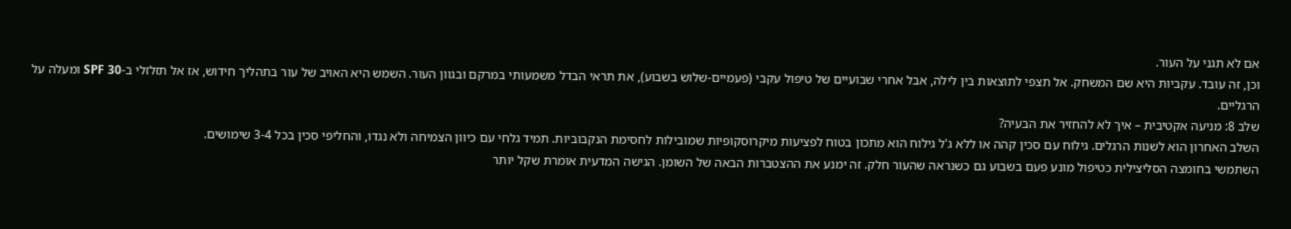אם לא תגני על העור.
וכן, זה עובד. עקביות היא שם המשחק. אל תצפי לתוצאות בין לילה, אבל אחרי שבועיים של טיפול עקבי (פעמיים-שלוש בשבוע), את תראי הבדל משמעותי במרקם ובגוון העור. השמש היא האויב של עור בתהליך חידוש, אז אל תזלזלי ב-SPF 30 ומעלה על הרגליים.
שלב 8: מניעה אקטיבית – איך לא להחזיר את הבעיה?
השלב האחרון הוא לשנות הרגלים. גילוח עם סכין קהה או ללא ג'ל גילוח הוא מתכון בטוח לפציעות מיקרוסקופיות שמובילות לחסימת הנקבוביות. תמיד גלחי עם כיוון הצמיחה ולא נגדו, והחליפי סכין בכל 3-4 שימושים.
השתמשי בחומצה הסליצילית כטיפול מונע פעם בשבוע גם כשנראה שהעור חלק. זה ימנע את ההצטברות הבאה של השומן. הגישה המדעית אומרת שקל יותר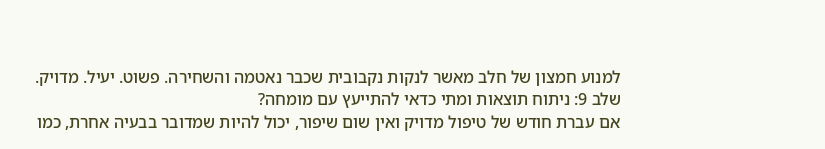למנוע חמצון של חלב מאשר לנקות נקבובית שכבר נאטמה והשחירה. פשוט. יעיל. מדויק.
שלב 9: ניתוח תוצאות ומתי כדאי להתייעץ עם מומחה?
אם עברת חודש של טיפול מדויק ואין שום שיפור, יכול להיות שמדובר בבעיה אחרת, כמו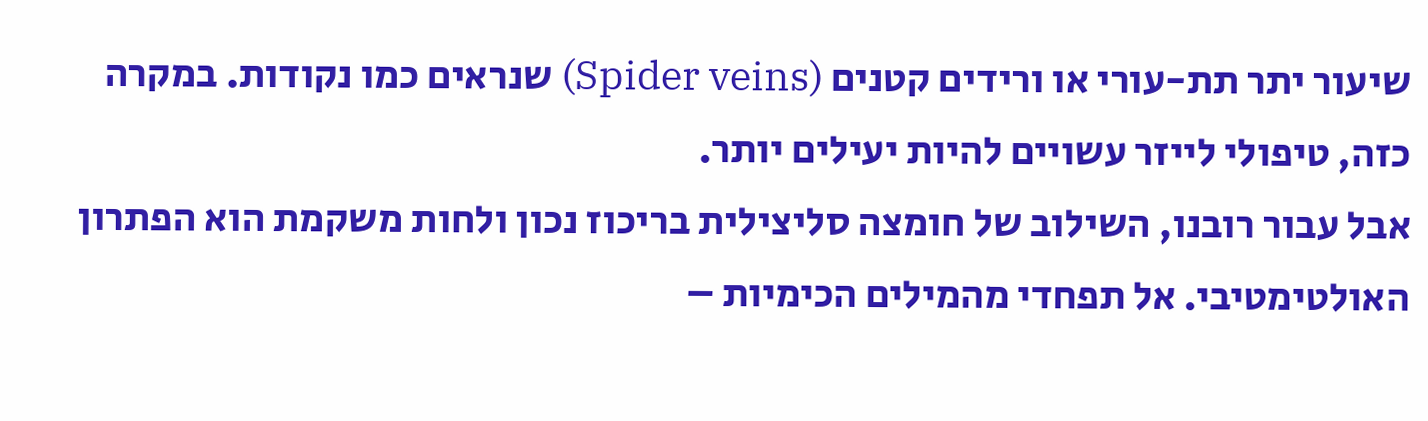שיעור יתר תת-עורי או ורידים קטנים (Spider veins) שנראים כמו נקודות. במקרה כזה, טיפולי לייזר עשויים להיות יעילים יותר.
אבל עבור רובנו, השילוב של חומצה סליצילית בריכוז נכון ולחות משקמת הוא הפתרון האולטימטיבי. אל תפחדי מהמילים הכימיות –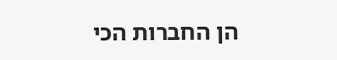הן החברות הכי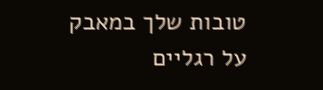טובות שלך במאבק על רגליים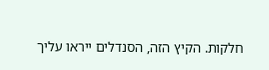חלקות. הקיץ הזה, הסנדלים ייראו עליך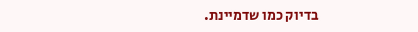בדיוק כמו שדמיינת.